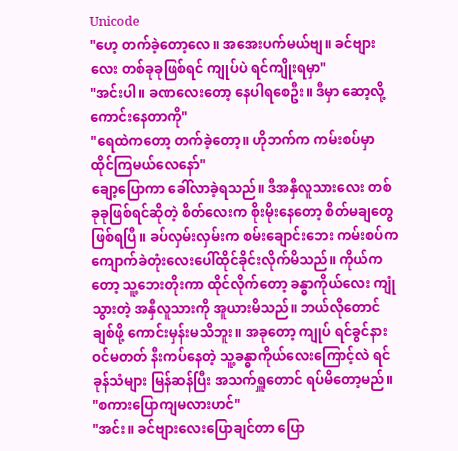Unicode
"ဟေ့ တက်ခဲ့တော့လေ။ အအေးပက်မယ်ဗျ။ ခင်ဗျားလေး တစ်ခုခုဖြစ်ရင် ကျုပ်ပဲ ရင်ကျိုးရမှာ"
"အင်းပါ။ ခဏလေးတော့ နေပါရစေဦး။ ဒီမှာ ဆော့လို့ကောင်းနေတာကို"
"ရေထဲကတော့ တက်ခဲ့တော့။ ဟိုဘက်က ကမ်းစပ်မှာ ထိုင်ကြမယ်လေနော်"
ချော့ပြောကာ ခေါ်လာခဲ့ရသည်။ ဒီအနှီလူသားလေး တစ်ခုခုဖြစ်ရင်ဆိုတဲ့ စိတ်လေးက စိုးမိုးနေတော့ စိတ်မချတွေဖြစ်ရပြီ။ ခပ်လှမ်းလှမ်းက စမ်းချောင်းဘေး ကမ်းစပ်က ကျောက်ခဲတုံးလေးပေါ်ထိုင်ခိုင်းလိုက်မိသည်။ ကိုယ်ကတော့ သူ့ဘေးတိုးကာ ထိုင်လိုက်တော့ ခန္ဓာကိုယ်လေး ကျုံသွားတဲ့ အနှီလူသားကို အူယားမိသည်။ ဘယ်လိုတောင် ချစ်ဖို့ ကောင်းမှန်းမသိဘူး။ အခုတော့ ကျုပ် ရင်ခွင်နားဝင်မတတ် နီးကပ်နေတဲ့ သူ့ခန္ဓာကိုယ်လေးကြောင့်လဲ ရင်ခုန်သံများ မြန်ဆန်ပြီး အသက်ရှူတောင် ရပ်မိတော့မည်။
"စကားပြောကျမလားဟင်"
"အင်း။ ခင်ဗျားလေးပြောချင်တာ ပြော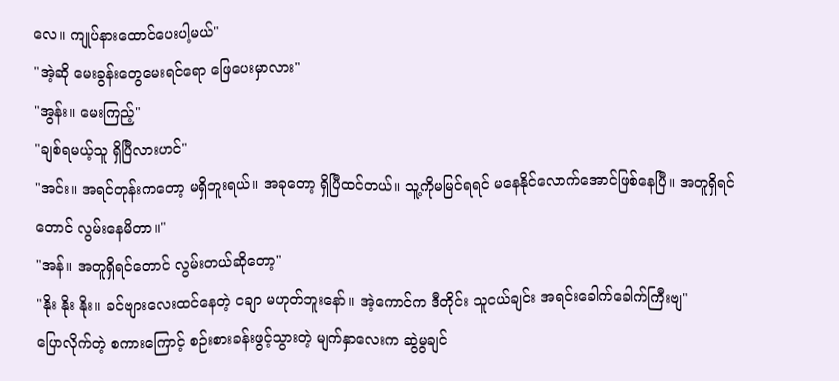လေ။ ကျုပ်နားထောင်ပေးပါ့မယ်"
"အဲ့ဆို မေးခွန်းတွေမေးရင်ရော ဖြေပေးမှာလား"
"အွန်း။ မေးကြည့်"
"ချစ်ရမယ့်သူ ရှိပြီလားဟင်"
"အင်း။ အရင်တုန်းကတော့ မရှိဘူးရယ်။ အခုတော့ ရှိပြီထင်တယ်။ သူ့ကိုမမြင်ရရင် မနေနိုင်လောက်အောင်ဖြစ်နေပြီ။ အတူရှိရင်တောင် လွမ်းနေမိတာ။"
"အန်။ အတူရှိရင်တောင် လွမ်းတယ်ဆိုတော့"
"နိုး နိုး နိုး။ ခင်ဗျားလေးထင်နေတဲ့ ငချာ မဟုတ်ဘူးနော်။ အဲ့ကောင်က ဒီတိုင်း သူငယ်ချင်း အရင်းခေါက်ခေါက်ကြီးဗျ"
ပြောလိုက်တဲ့ စကားကြောင့် စဉ်းစားခန်းဖွင့်သွားတဲ့ မျက်နှာလေးက ဆွဲမွချင်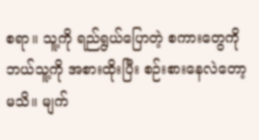စရာ။ သူ့ကို ရည်ရွယ်ပြောတဲ့ စကားတွေကို ဘယ်သူ့ကို အစားထိုးပြီး စဉ်းစားနေလဲတော့ မသိ။ မျက်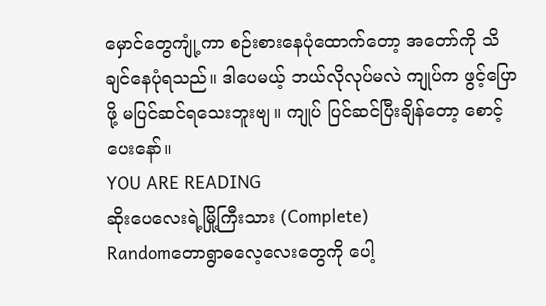မှောင်တွေကျုံ့ကာ စဉ်းစားနေပုံထောက်တော့ အတော်ကို သိချင်နေပုံရသည်။ ဒါပေမယ့် ဘယ်လိုလုပ်မလဲ ကျုပ်က ဖွင့်ပြောဖို့ မပြင်ဆင်ရသေးဘူးဗျ။ ကျုပ် ပြင်ဆင်ပြီးချိန်တော့ စောင့်ပေးနော်။
YOU ARE READING
ဆိုးပေလေးရဲ့မြို့ကြီးသား (Complete)
Randomတောရွာဓလေ့လေးတွေကို ပေါ့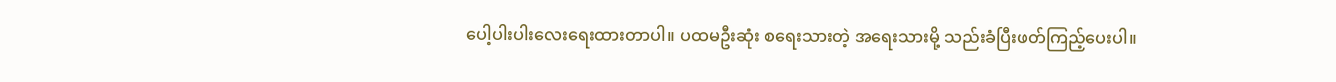ပေါ့ပါးပါးလေးရေးထားတာပါ။ ပထမဦးဆုံး စရေးသားတဲ့ အရေးသားမို့ သည်းခံပြီးဖတ်ကြည့်ပေးပါ။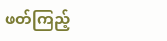ဖတ်ကြည့်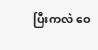ပြီးကလဲ ဝေ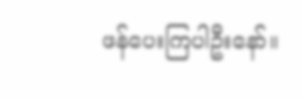ဖန်ပေးကြပါဦးနော်။